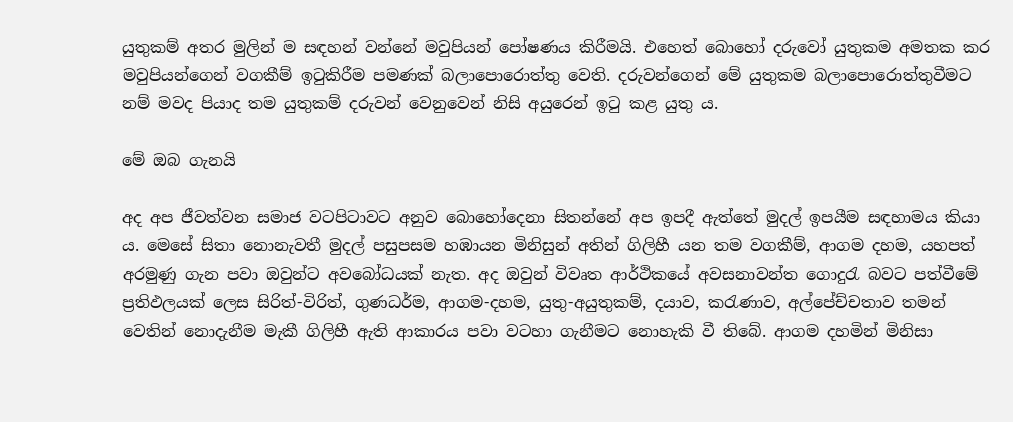යුතුකම් අතර මුලින් ම සඳහන් වන්නේ මවුපියන් පෝෂණය කිරීමයි. එහෙත් බොහෝ දරුවෝ යුතුකම අමතක කර මවුපියන්ගෙන් වගකීම් ඉටුකිරීම පමණක් බලාපොරොත්තු වෙති. දරුවන්ගෙන් මේ යුතුකම බලාපොරොත්තුවීමට නම් මවද පියාද තම යුතුකම් දරුවන් වෙනුවෙන් නිසි අයුරෙන් ඉටු කළ යුතු ය.

මේ ඔබ ගැනයි

අද අප ජීවත්වන සමාජ වටපිටාවට අනුව බොහෝදෙනා සිතන්නේ අප ඉපදී ඇත්තේ මුදල් ඉපයීම සඳහාමය කියා ය. මෙසේ සිතා නොනැවතී මුදල් පසුපසම හඹායන මිනිසුන් අතින් ගිලිහී යන තම වගකීම්, ආගම දහම, යහපත් අරමුණු ගැන පවා ඔවුන්ට අවබෝධයක් නැත. අද ඔවුන් විවෘත ආර්ථිකයේ අවසනාවන්ත ගොදුරැ බවට පත්වීමේ ප්‍රතිඵලයක් ලෙස සිරිත්-විරිත්, ගුණධර්ම, ආගම-දහම, යුතු-අයුතුකම්, දයාව, කරැණාව, අල්පේච්චතාව තමන් වෙතින් නොදැනීම මැකී ගිලිහී ඇති ආකාරය පවා වටහා ගැනීමට නොහැකි වී තිබේ. ආගම දහමින් මිනිසා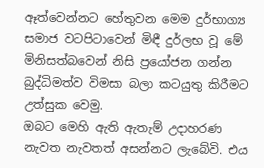ඈත්වෙන්නට හේතුවන මෙම දුර්භාග්‍ය සමාජ වටපිටාවෙන් මිඳී දුර්ලභ වූ මේ මිනිසත්බවෙන් නිසි ප්‍රයෝජන ගන්න බුද්ධිමත්ව විමසා බලා කටයුතු කිරීමට උත්සුක වෙමු.
ඔබට මෙහි ඇති ඇතැම් උදාහරණ නැවත නැවතත් අසන්නට ලැබේවි. එය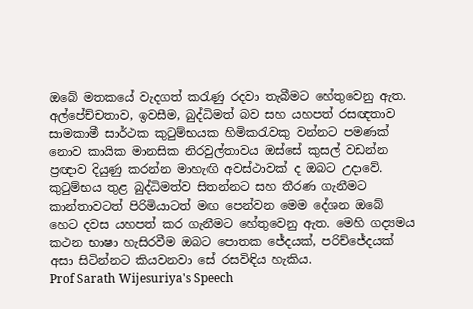ඔබේ මතකයේ වැදගත් කරැණු රදවා තැබීමට හේතුවෙනු ඇත. අල්පේච්චතාව, ඉවසීම, බුද්ධිමත් බව සහ යහපත් රසඥතාව සාමකාමී සාර්ථක කුටුම්භයක හිමිකරැවකු වන්නට පමණක් නොව කායික මානසික නිරවුල්තාවය ඔස්සේ කුසල් වඩන්න ප්‍රඥාව දියුණු කරන්න මාහැඟි අවස්ථාවක් ද ඔබට උදාවේ.
කුටුම්භය තුළ බුද්ධිමත්ව සිතන්නට සහ තීරණ ගැනීමට කාන්තාවටත් පිරිමියාටත් මඟ පෙන්වන මෙම දේශන ඔබේ හෙට දවස යහපත් කර ගැනීමට හේතුවෙනු ඇත. මෙහි ගද්‍යමය කථන භාෂා හැසිරවීම ඔබට පොතක ජේදයක්, පරිච්ජේදයක් අසා සිටින්නට කියවනවා සේ රසවිඳිය හැකිය.
Prof Sarath Wijesuriya's Speech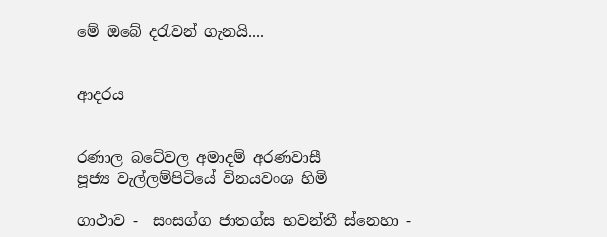මේ ඔබේ දරැවන් ගැනයි....


ආදරය


රණාල බටේවල අමාදම් අරණවාසී
පූජ්‍ය වැල්ලම්පිටියේ විනයවංශ හිමි

ගාථාව -  සංසග්ග ජාතග්ස භවන්තී ස්‌නෙහා -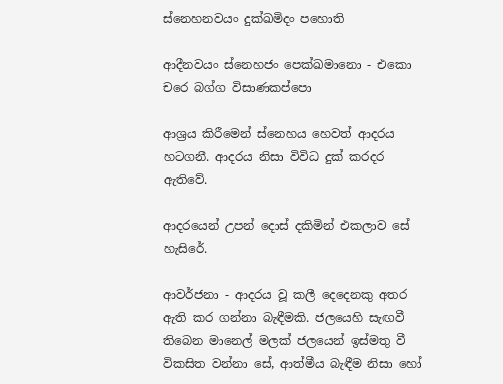ස්‌නෙහනවයං දුක්‌ඛමිදං පහොති

ආදීනවයං ස්‌නෙහජං පෙක්‌ඛමානො - එකො චරෙ බග්ග විසාණකප්පො

ආශ්‍රය කිරීමෙන් ස්‌නෙහය හෙවත් ආදරය හටගනී. ආදරය නිසා විවිධ දුක්‌ කරදර ඇතිවේ.

ආදරයෙන් උපන් දොස්‌ දකිමින් එකලාව සේ හැසිරේ.

ආවර්ජනා - ආදරය වූ කලී දෙදෙනකු අතර ඇති කර ගන්නා බැඳීමකි. ජලයෙහි සැඟවී තිබෙන මානෙල් මලක්‌ ජලයෙන් ඉස්‌මතු වී විකසිත වන්නා සේ, ආත්මීය බැඳීම නිසා හෝ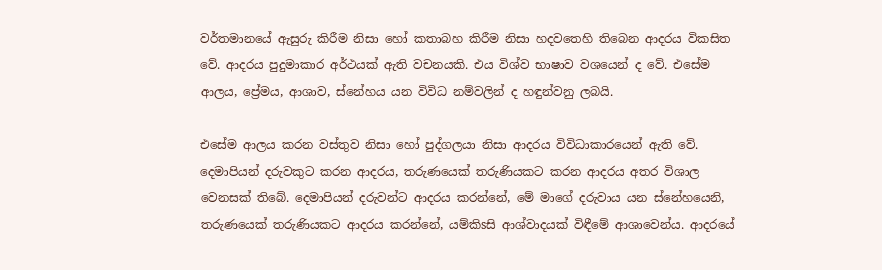වර්තමානයේ ඇසුරු කිරීම නිසා හෝ කතාබහ කිරීම නිසා හදවතෙහි තිබෙන ආදරය විකසිත වේ. ආදරය පුදුමාකාර අර්ථයක්‌ ඇති වචනයකි. එය විශ්ව භාෂාව වශයෙන් ද වේ. එසේම ආලය, ප්‍රේමය, ආශාව, ස්‌නේහය යන විවිධ නම්වලින් ද හඳුන්වනු ලබයි.

එසේම ආලය කරන වස්‌තුව නිසා හෝ පුද්ගලයා නිසා ආදරය විවිධාකාරයෙන් ඇති වේ. දෙමාපියන් දරුවකුට කරන ආදරය, තරුණයෙක්‌ තරුණියකට කරන ආදරය අතර විශාල වෙනසක්‌ තිබේ. දෙමාපියන් දරුවන්ට ආදරය කරන්නේ, මේ මාගේ දරුවාය යන ස්‌නේහයෙනි, තරුණයෙක්‌ තරුණියකට ආදරය කරන්නේ, යම්කිsසි ආශ්වාදයක්‌ විඳීමේ ආශාවෙන්ය. ආදරයේ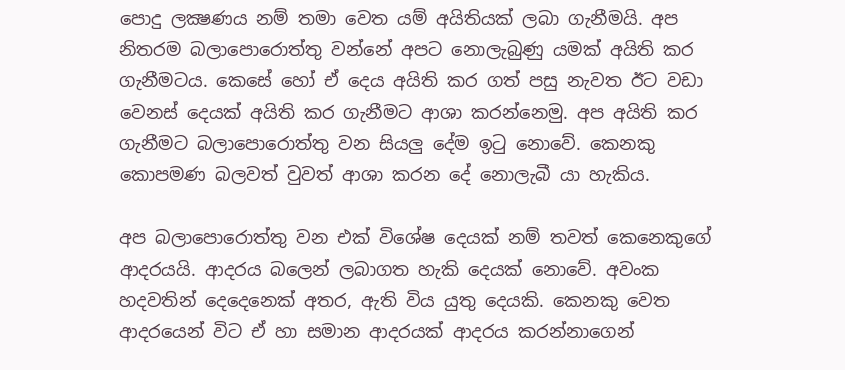පොදු ලක්‍ෂණය නම් තමා වෙත යම් අයිතියක්‌ ලබා ගැනීමයි. අප නිතරම බලාපොරොත්තු වන්නේ අපට නොලැබුණු යමක්‌ අයිති කර ගැනීමටය. කෙසේ හෝ ඒ දෙය අයිති කර ගත් පසු නැවත ඊට වඩා වෙනස්‌ දෙයක්‌ අයිති කර ගැනීමට ආශා කරන්නෙමු. අප අයිති කර ගැනීමට බලාපොරොත්තු වන සියලු දේම ඉටු නොවේ. කෙනකු කොපමණ බලවත් වුවත් ආශා කරන දේ නොලැබී යා හැකිය.

අප බලාපොරොත්තු වන එක්‌ විශේෂ දෙයක්‌ නම් තවත් කෙනෙකුගේ ආදරයයි. ආදරය බලෙන් ලබාගත හැකි දෙයක්‌ නොවේ. අවංක හදවතින් දෙදෙනෙක්‌ අතර, ඇති විය යුතු දෙයකි. කෙනකු වෙත ආදරයෙන් විට ඒ හා සමාන ආදරයක්‌ ආදරය කරන්නාගෙන්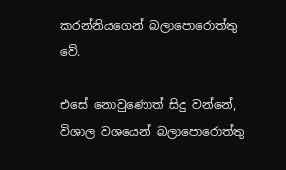කරන්නියගෙන් බලාපොරොත්තු වේ.

එසේ නොවුණොත් සිදු වන්නේ, විශාල වශයෙන් බලාපොරොත්තු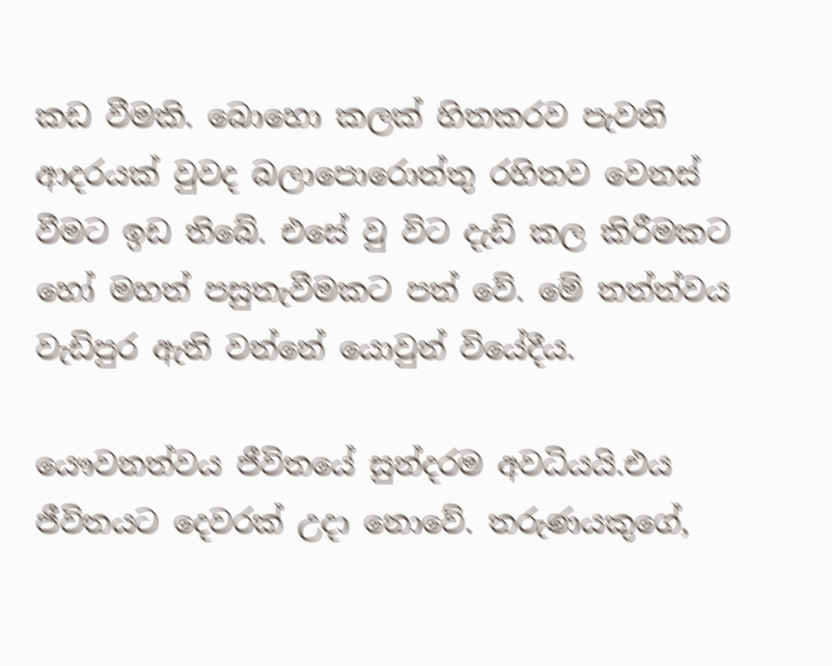කඩ වීමකි. බොහො කලක්‌ හිතකරව පැවති ආදරයක් වුවද බලාපොරොත්තු රහිතව වෙනස්‌ වීමට ඉඩ තිබේ. එසේ වු විට දැඩි කල කිරීමකට හෝ මහත් පසුතැවීමකට පත් වේ. මේ තත්ත්වය වැඩිපුර ඇති වන්නේ යොවුන් වියේදීය.

යෞවනත්වය ජීවිතයේ සුන්දරම අවධියයි.එය ජීවිතයට දෙවරක්‌ උදා නොවේ. තරුණයකුගේ,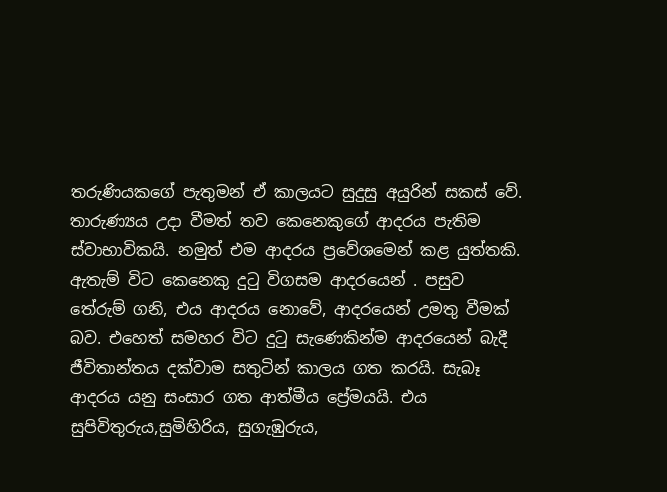තරුණියකගේ පැතුමන් ඒ කාලයට සුදුසු අයුරින් සකස්‌ වේ. තාරුණ්‍යය උදා වීමත් තව කෙනෙකුගේ ආදරය පැතිම ස්‌වාභාවිකයි. නමුත් එම ආදරය ප්‍රවේශමෙන් කළ යුත්තකි. ඇතැම් විට කෙනෙකු දුටු විගසම ආදරයෙන් . පසුව තේරුම් ගනි, එය ආදරය නොවේ, ආදරයෙන් උමතු වීමක්‌ බව. එහෙත් සමහර විට දුටු සැණෙකින්ම ආදරයෙන් බැදී ජීවිතාන්තය දක්‌වාම සතුටින් කාලය ගත කරයි. සැබෑ ආදරය යනු සංසාර ගත ආත්මීය ප්‍රේමයයි. එය සුපිවිතුරුය,සුමිහිරිය, සුගැඹුරුය,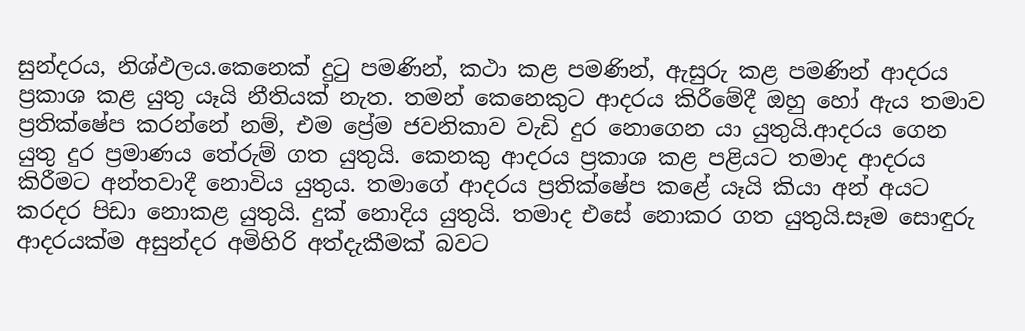සුන්දරය, නිශ්ඵලය.කෙනෙක්‌ දුටු පමණින්, කථා කළ පමණින්, ඇසුරු කළ පමණින් ආදරය ප්‍රකාශ කළ යුතු යෑයි නීතියක්‌ නැත. තමන් කෙනෙකුට ආදරය කිරීමේදී ඔහු හෝ ඇය තමාව ප්‍රතික්‌ෂේප කරන්නේ නම්, එම ප්‍රේම ජවනිකාව වැඩි දුර නොගෙන යා යුතුයි.ආදරය ගෙන යුතු දුර ප්‍රමාණය තේරුම් ගත යුතුයි. කෙනකු ආදරය ප්‍රකාශ කළ පළියට තමාද ආදරය කිරීමට අන්තවාදී නොවිය යුතුය. තමාගේ ආදරය ප්‍රතික්‌ෂේප කළේ යෑයි කියා අන් අයට කරදර පිඩා නොකළ යුතුයි. දුක්‌ නොදිය යුතුයි. තමාද එසේ නොකර ගත යුතුයි.සෑම සොඳුරු ආදරයක්‌ම අසුන්දර අමිහිරි අත්දැකීමක්‌ බවට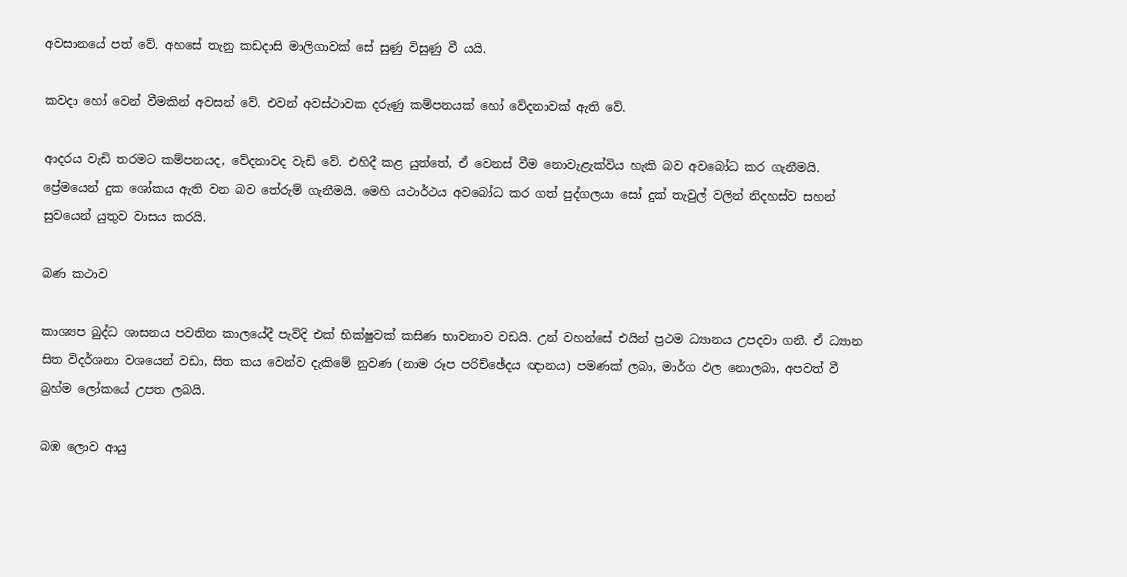අවසානයේ පත් වේ. අහසේ තැනු කඩදාසි මාලිගාවක්‌ සේ සුණු විසුණු වී යයි.

කවදා හෝ වෙන් වීමකින් අවසන් වේ. එවන් අවස්‌ථාවක දරුණු කම්පනයක්‌ හෝ වේදනාවක්‌ ඇති වේ.

ආදරය වැඩි තරමට කම්පනයද, වේදනාවද වැඩි වේ. එහිදී කළ යුත්තේ, ඒ වෙනස්‌ වීම නොවැළැක්‌විය හැකි බව අවබෝධ කර ගැනීමයි. ප්‍රේමයෙන් දුක ශෝකය ඇති වන බව තේරුම් ගැනීමයි. මෙහි යථාර්ථය අවබෝධ කර ගත් පුද්ගලයා සෝ දුක්‌ තැවුල් වලින් නිදහස්‌ව සහන් සුවයෙන් යුතුව වාසය කරයි.

බණ කථාව

කාශ්‍යප බුද්ධ ශාසනය පවතින කාලයේදී පැවිදි එක්‌ භික්‌ෂුවක්‌ කසිණ භාවනාව වඩයි. උන් වහන්සේ එයින් ප්‍රථම ධ්‍යානය උපදවා ගනී. ඒ ධ්‍යාන සිත විදර්ශනා වශයෙන් වඩා, සිත කය වෙන්ව දැකිමේ නුවණ (නාම රූප පරිච්ඡේදය ඥානය) පමණක්‌ ලබා, මාර්ග ඵල නොලබා, අපවත් වී බ්‍රහ්ම ලෝකයේ උපත ලබයි.

බඹ ලොව ආයු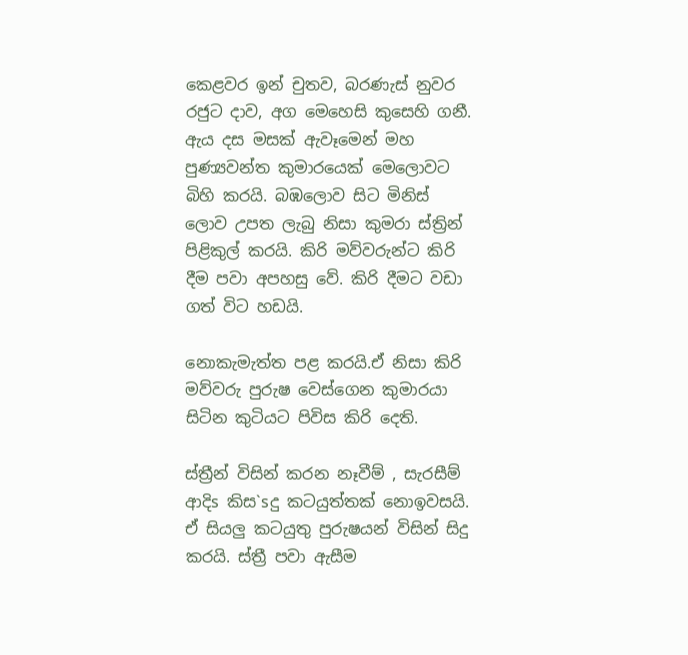කෙළවර ඉන් චුතව, බරණැස්‌ නුවර රජුට දාව, අග මෙහෙසි කුසෙහි ගනී. ඇය දස මසක්‌ ඇවෑමෙන් මහ පුණ්‍යවන්ත කුමාරයෙක්‌ මෙලොවට බිහි කරයි. බඹලොව සිට මිනිස්‌ ලොව උපත ලැබු නිසා කුමරා ස්‌ත්‍රින් පිළිකුල් කරයි. කිරි මව්වරුන්ට කිරි දීම පවා අපහසු වේ. කිරි දීමට වඩා ගත් විට හඩයි.

නොකැමැත්ත පළ කරයි.ඒ නිසා කිරි මව්වරු පුරුෂ වෙස්‌ගෙන කුමාරයා සිටින කුටියට පිවිස කිරි දෙති.

ස්‌ත්‍රීන් විසින් කරන නෑවීම් , සැරසීම් ආදිs කිස`sදු කටයුත්තක්‌ නොඉවසයි. ඒ සියලු කටයුතු පුරුෂයන් විසින් සිදු කරයි. ස්‌ත්‍රී පවා ඇසීම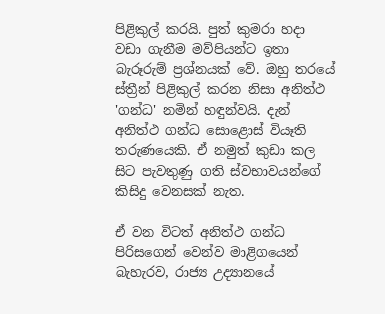පිළිකුල් කරයි. පුත් කුමරා හදා වඩා ගැනීම මව්පියන්ට ඉතා බැරූරුම් ප්‍රශ්නයක්‌ වේ. ඔහු තරයේ ස්‌ත්‍රීන් පිළිකුල් කරන නිසා අනිත්ථ 'ගන්ධ' නමින් හඳුන්වයි. දැන් අනිත්ථ ගන්ධ සොළොස්‌ වියෑති තරුණයෙකි. ඒ නමුත් කුඩා කල සිට පැවතුණු ගති ස්‌වභාවයන්ගේ කිසිදු වෙනසක්‌ නැත.

ඒ වන විටත් අනිත්ථ ගන්ධ පිරිසගෙන් වෙන්ව මාළිගයෙන් බැහැරව, රාජ්‍ය උද්‍යානයේ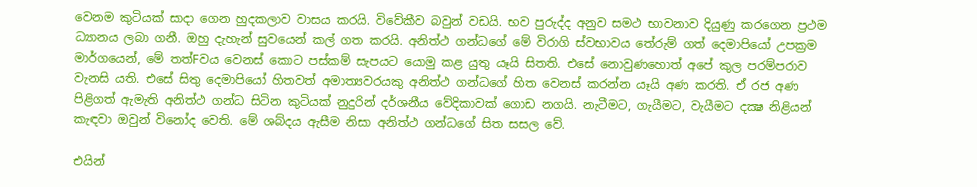වෙනම කුටියක්‌ සාදා ගෙන හුදකලාව වාසය කරයි. විවේකීව බවුන් වඩයි. භව පුරුද්ද අනුව සමථ භාවනාව දියුණු කරගෙන ප්‍රථම ධ්‍යානය ලබා ගනී. ඔහු දැහැන් සුවයෙන් කල් ගත කරයි. අනිත්ථ ගන්ධගේ මේ විරාගි ස්‌වභාවය තේරුම් ගත් දෙමාපියෝ උපක්‍රම මාර්ගයෙන්, මේ තත්Fවය වෙනස්‌ කොට පස්‌කම් සැපයට යොමු කළ යුතු යෑයි සිතති. එසේ නොවුණහොත් අපේ කුල පරම්පරාව වැනසි යති. එසේ සිතු දෙමාපියෝ හිතවත් අමාත්‍යවරයකු අනිත්ථ ගන්ධගේ හිත වෙනස්‌ කරන්න යෑයි අණ කරති. ඒ රජ අණ පිළිගත් ඇමැති අනිත්ථ ගන්ධ සිටින කුටියක්‌ නුදුරින් දර්ශනීය වේදිකාවක්‌ ගොඩ නගයි. නැටීමට, ගැයීමට, වැයීමට දක්‍ෂ නිළියන් කැඳවා ඔවුන් විනෝද වෙති. මේ ශබ්දය ඇසීම නිසා අනිත්ථ ගන්ධගේ සිත සසල වේ.

එයින්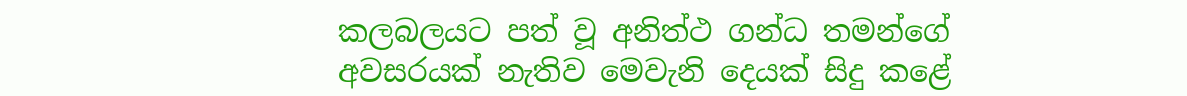කලබලයට පත් වූ අනිත්ථ ගන්ධ තමන්ගේ අවසරයක්‌ නැතිව මෙවැනි දෙයක්‌ සිදු කළේ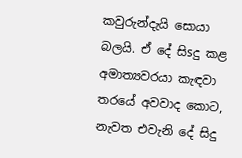කවුරුන්දැයි සොයා බලයි. ඒ දේ සිsදු කළ අමාත්‍යවරයා කැඳවා තරයේ අවවාද කොට, නැවත එවැනි දේ සිදු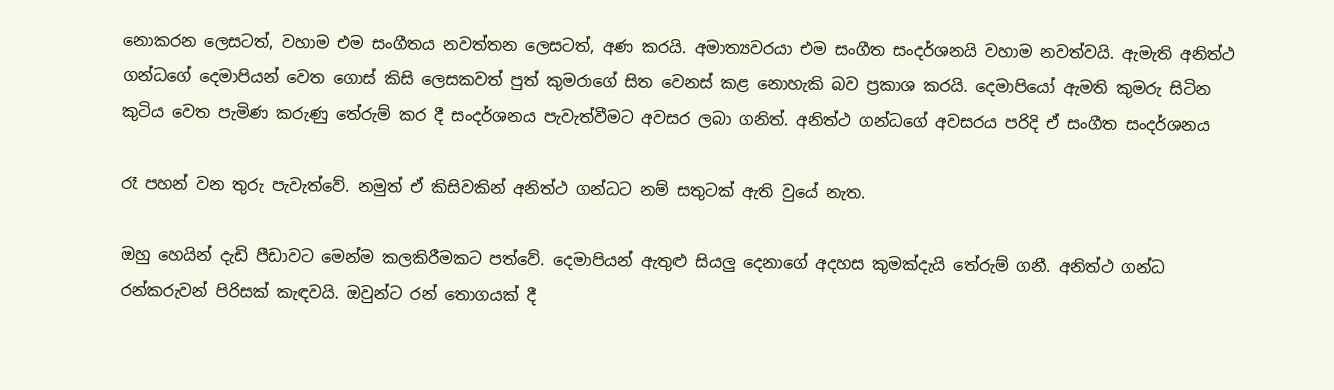නොකරන ලෙසටත්, වහාම එම සංගීතය නවත්තන ලෙසටත්, අණ කරයි. අමාත්‍යවරයා එම සංගීත සංදර්ශනයි වහාම නවත්වයි. ඇමැති අනිත්ථ ගන්ධගේ දෙමාපියන් වෙත ගොස්‌ කිසි ලෙසකවත් පුත් කුමරාගේ සිත වෙනස්‌ කළ නොහැකි බව ප්‍රකාශ කරයි. දෙමාපියෝ ඇමති කුමරු සිටින කුටිය වෙත පැමිණ කරුණු තේරුම් කර දී සංදර්ශනය පැවැත්වීමට අවසර ලබා ගනිත්. අනිත්ථ ගන්ධගේ අවසරය පරිදි ඒ සංගීත සංදර්ශනය

රෑ පහන් වන තුරු පැවැත්වේ. නමුත් ඒ කිසිවකින් අනිත්ථ ගන්ධට නම් සතුටක්‌ ඇති වුයේ නැත.

ඔහු හෙයින් දැඩි පීඩාවට මෙන්ම කලකිරීමකට පත්වේ. දෙමාපියන් ඇතුළු සියලු දෙනාගේ අදහස කුමක්‌දැයි තේරුම් ගනී. අනිත්ථ ගන්ධ රන්කරුවන් පිරිසක්‌ කැඳවයි. ඔවුන්ට රන් තොගයක්‌ දී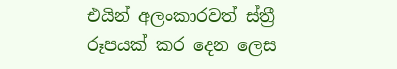එයින් අලංකාරවත් ස්‌ත්‍රී රූපයක්‌ කර දෙන ලෙස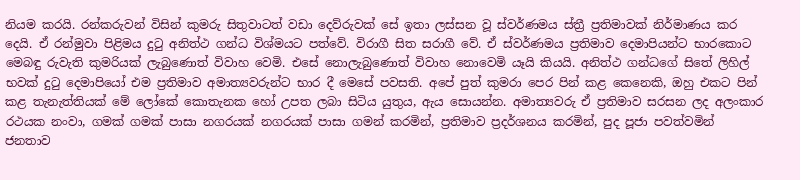නියම කරයි. රන්කරුවන් විසින් කුමරු සිතුවාටත් වඩා දෙව්රුවක්‌ සේ ඉතා ලස්‌සන වූ ස්‌වර්ණමය ස්‌ත්‍රී ප්‍රතිමාවක්‌ නිර්මාණය කර දෙයි. ඒ රන්මුවා පිළිමය දුටු අනිත්ථ ගන්ධ විශ්මයට පත්වේ. විරාගී සිත සරාගී වේ. ඒ ස්‌වර්ණමය ප්‍රතිමාව දෙමාපියන්ට භාරකොට මෙබඳු රුවැති කුමරියක්‌ ලැබුණොත් විවාහ වෙමි. එසේ නොලැබුණොත් විවාහ නොවෙමි යෑයි කියයි. අනිත්ථ ගන්ධගේ සිතේ ලිහිල් භවක්‌ දුටු දෙමාපියෝ එම ප්‍රතිමාව අමාත්‍යවරුන්ට භාර දී මෙසේ පවසති. අපේ පුත් කුමරා පෙර පින් කළ කෙනෙකි, ඔහු එකට පින් කළ තැනැත්තියක්‌ මේ ලෝකේ කොතැනක හෝ උපත ලබා සිටිය යුතුය, ඇය සොයන්න. අමාත්‍යවරු ඒ ප්‍රතිමාව සරසන ලද අලංකාර රථයක නංවා, ගමක්‌ ගමක්‌ පාසා නගරයක්‌ නගරයක්‌ පාසා ගමන් කරමින්, ප්‍රතිමාව ප්‍රදර්ශනය කරමින්, පුද පූජා පවත්වමින් ජනතාව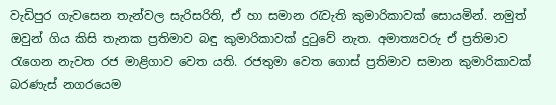වැඩිපුර ගැවසෙන තැන්වල සැරිසරිති, ඒ හා සමාන රැවැති කුමාරිකාවක්‌ සොයමින්. නමුත් ඔවුන් ගිය කිසි තැනක ප්‍රතිමාව බඳු කුමාරිකාවක්‌ දුටුවේ නැත. අමාත්‍යවරු ඒ ප්‍රතිමාව රැගෙන නැවත රජ මාළිගාව වෙත යති. රජතුමා වෙත ගොස්‌ ප්‍රතිමාව සමාන කුමාරිකාවක්‌ බරණැස්‌ නගරයෙම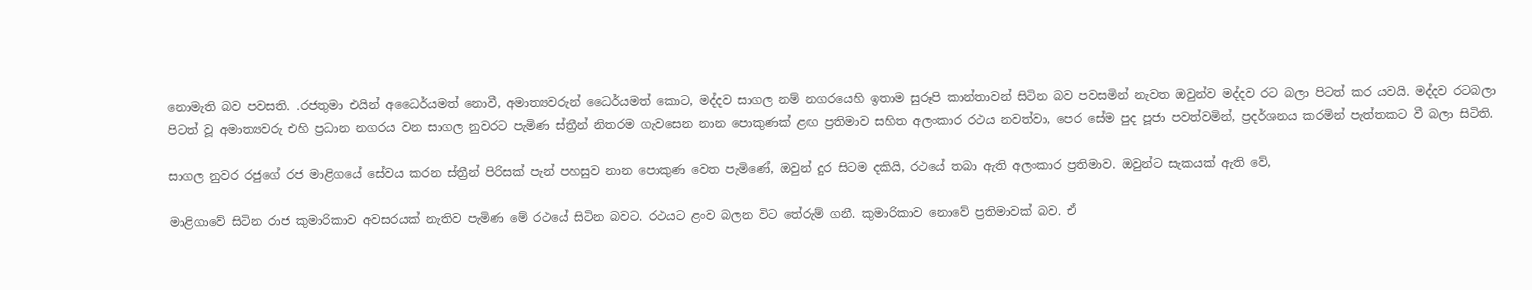නොමැති බව පවසති. .රජතුමා එයින් අධෛර්යමත් නොවී, අමාත්‍යවරුන් ධෛර්යමත් කොට, මද්දව සාගල නම් නගරයෙහි ඉතාම සුරූපි කාන්තාවන් සිටින බව පවසමින් නැවත ඔවුන්ව මද්දව රට බලා පිටත් කර යවයි. මද්දව රටබලා පිටත් වූ අමාත්‍යවරු එහි ප්‍රධාන නගරය වන සාගල නුවරට පැමිණ ස්‌ත්‍රීන් නිතරම ගැවසෙන නාන පොකුණක්‌ ළඟ ප්‍රතිමාව සහිත අලංකාර රථය නවත්වා, පෙර සේම පුද පූජා පවත්වමින්, ප්‍රදර්ශනය කරමින් පැත්තකට වී බලා සිටිති.

සාගල නුවර රජුගේ රජ මාළිගයේ සේවය කරන ස්‌ත්‍රීන් පිරිසක්‌ පැන් පහසුව නාන පොකුණ වෙත පැමිණේ, ඔවුන් දුර සිටම දකියි, රථයේ තබා ඇති අලංකාර ප්‍රතිමාව. ඔවුන්ට සැකයක්‌ ඇති වේ,

මාළිගාවේ සිටින රාජ කුමාරිකාව අවසරයක්‌ නැතිව පැමිණ මේ රථයේ සිටින බවට. රථයට ළංව බලන විට තේරුම් ගනී. කුමාරිකාව නොවේ ප්‍රතිමාවක්‌ බව. ඒ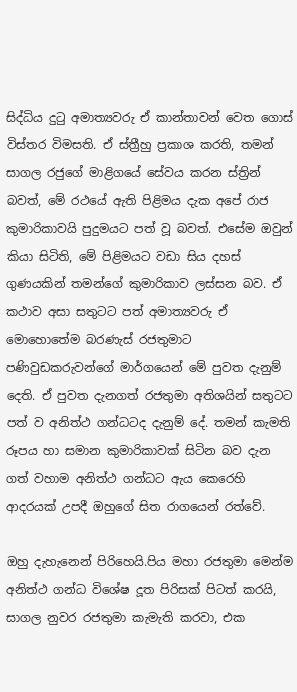සිද්ධිය දුටු අමාත්‍යවරු ඒ කාන්තාවන් වෙත ගොස්‌ විස්‌තර විමසති. ඒ ස්‌ත්‍රීහු ප්‍රකාශ කරති, තමන් සාගල රජුගේ මාළිගයේ සේවය කරන ස්‌ත්‍රින් බවත්, මේ රථයේ ඇති පිළිමය දැක අපේ රාජ කුමාරිකාවයි පුදුමයට පත් වූ බවත්. එසේම ඔවුන් කියා සිටිති, මේ පිළිමයට වඩා සිය දහස්‌ ගුණයකින් තමන්ගේ කුමාරිකාව ලස්‌සන බව. ඒ කථාව අසා සතුටට පත් අමාත්‍යවරු ඒ මොහොතේම බරණැස්‌ රජතුමාට පණිවුඩකරුවන්ගේ මාර්ගයෙන් මේ පුවත දැනුම් දෙති. ඒ පුවත දැනගත් රජතුමා අතිශයින් සතුටට පත් ව අනිත්ථ ගන්ධටද දැනුම් දේ. තමන් කැමති රූපය හා සමාන කුමාරිකාවක්‌ සිටින බව දැන ගත් වහාම අනිත්ථ ගන්ධට ඇය කෙරෙහි ආදරයක්‌ උපදී ඔහුගේ සිත රාගයෙන් රත්වේ.

ඔහු දැහැනෙන් පිරිහෙයි.පිය මහා රජතුමා මෙන්ම අනිත්ථ ගන්ධ විශේෂ දූත පිරිසක්‌ පිටත් කරයි, සාගල නුවර රජතුමා කැමැති කරවා, එක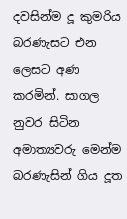දවසින්ම දූ කුමරිය බරණැසට එන ලෙසට අණ කරමින්. සාගල නුවර සිටින අමාත්‍යවරු මෙන්ම බරණැසින් ගිය දූත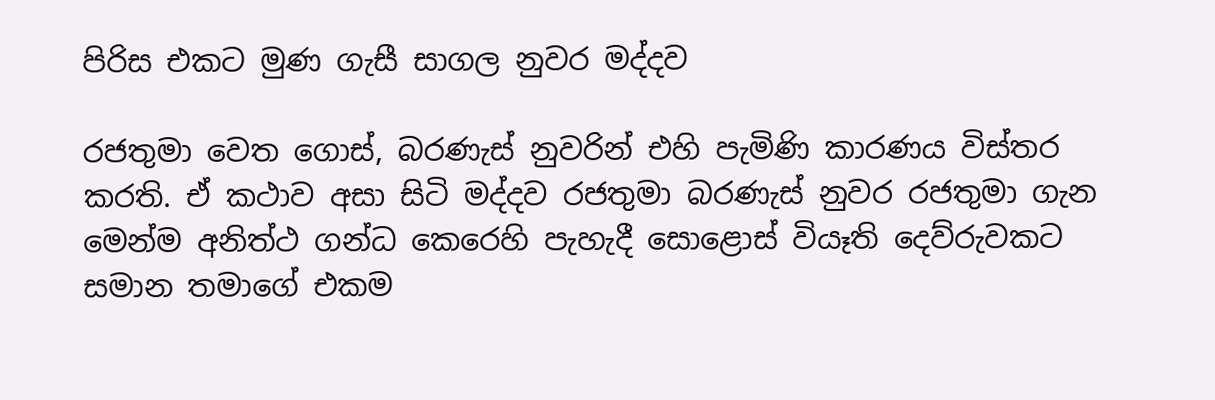පිරිස එකට මුණ ගැසී සාගල නුවර මද්දව

රජතුමා වෙත ගොස්‌, බරණැස්‌ නුවරින් එහි පැමිණි කාරණය විස්‌තර කරති. ඒ කථාව අසා සිටි මද්දව රජතුමා බරණැස්‌ නුවර රජතුමා ගැන මෙන්ම අනිත්ථ ගන්ධ කෙරෙහි පැහැදී සොළොස්‌ වියෑති දෙව්රුවකට සමාන තමාගේ එකම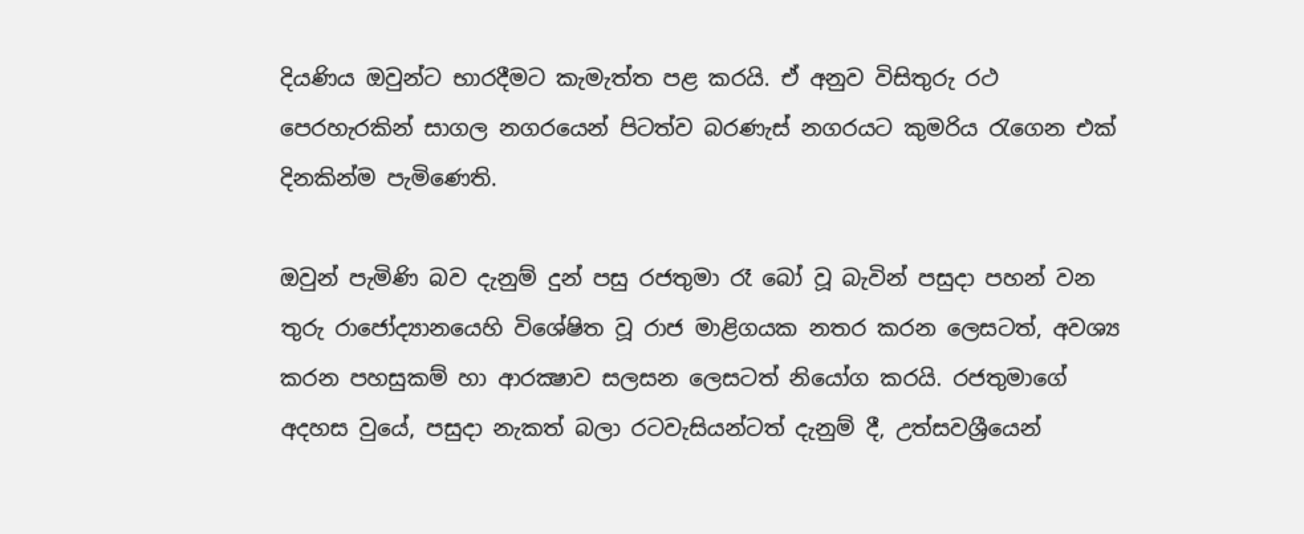දියණිය ඔවුන්ට භාරදීමට කැමැත්ත පළ කරයි. ඒ අනුව විසිතුරු රථ පෙරහැරකින් සාගල නගරයෙන් පිටත්ව බරණැස්‌ නගරයට කුමරිය රැගෙන එක්‌ දිනකින්ම පැමිණෙති.

ඔවුන් පැමිණි බව දැනුම් දුන් පසු රජතුමා රෑ බෝ වූ බැවින් පසුදා පහන් වන තුරු රාජෝද්‍යානයෙහි විශේෂිත වූ රාජ මාළිගයක නතර කරන ලෙසටත්, අවශ්‍ය කරන පහසුකම් හා ආරක්‍ෂාව සලසන ලෙසටත් නියෝග කරයි. රජතුමාගේ අදහස වුයේ, පසුදා නැකත් බලා රටවැසියන්ටත් දැනුම් දී, උත්සවශ්‍රීයෙන්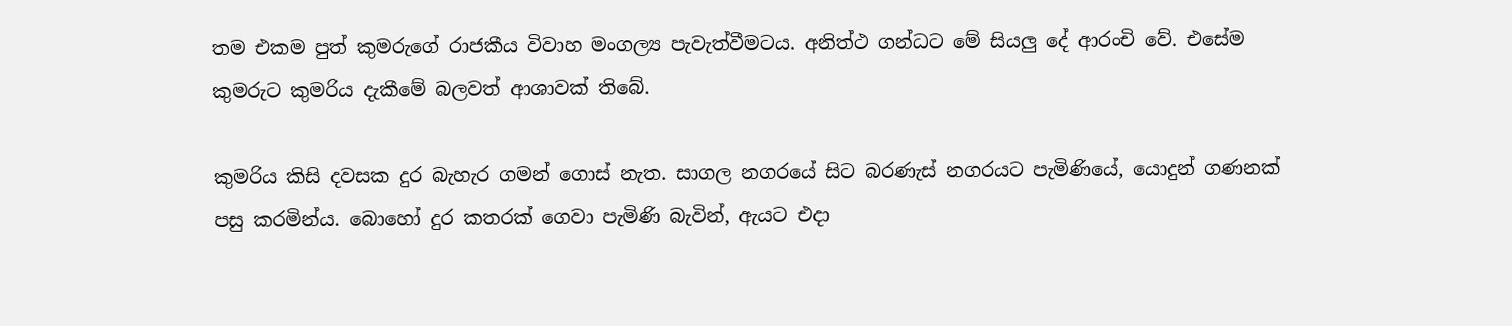තම එකම පුත් කුමරුගේ රාජකීය විවාහ මංගල්‍ය පැවැත්වීමටය. අනිත්ථ ගන්ධට මේ සියලු දේ ආරංචි වේ. එසේම කුමරුට කුමරිය දැකීමේ බලවත් ආශාවක්‌ තිබේ.

කුමරිය කිසි දවසක දුර බැහැර ගමන් ගොස්‌ නැත. සාගල නගරයේ සිට බරණැස්‌ නගරයට පැමිණියේ, යොදුන් ගණනක්‌ පසු කරමින්ය. බොහෝ දුර කතරක්‌ ගෙවා පැමිණි බැවින්, ඇයට එදා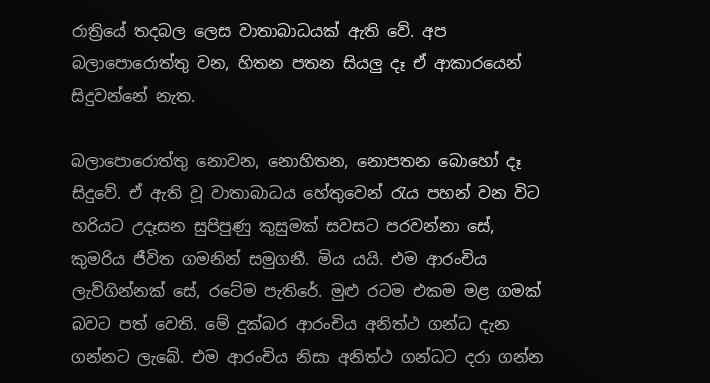රාත්‍රියේ තදබල ලෙස වාතාබාධයක්‌ ඇති වේ. අප බලාපොරොත්තු වන, හිතන පතන සියලු දෑ ඒ ආකාරයෙන් සිදුවන්නේ නැත.

බලාපොරොත්තු නොවන, නොහිතන, නොපතන බොහෝ දෑ සිදුවේ. ඒ ඇති වූ වාතාබාධය හේතුවෙන් රැය පහන් වන විට හරියට උදෑසන සුපිපුණු කුසුමක්‌ සවසට පරවන්නා සේ, කුමරිය ජීවිත ගමනින් සමුගනී. මිය යයි. එම ආරංචිය ලැව්ගින්නක්‌ සේ, රටේම පැතිරේ. මුළු රටම එකම මළ ගමක්‌ බවට පත් වෙති. මේ දුක්‌බර ආරංචිය අනිත්ථ ගන්ධ දැන ගන්නට ලැබේ. එම ආරංචිය නිසා අනිත්ථ ගන්ධට දරා ගන්න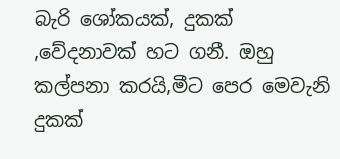බැරි ශෝකයක්‌, දුකක්‌ ,වේදනාවක්‌ හට ගනී. ඔහු කල්පනා කරයි,මීට පෙර මෙවැනි දුකක්‌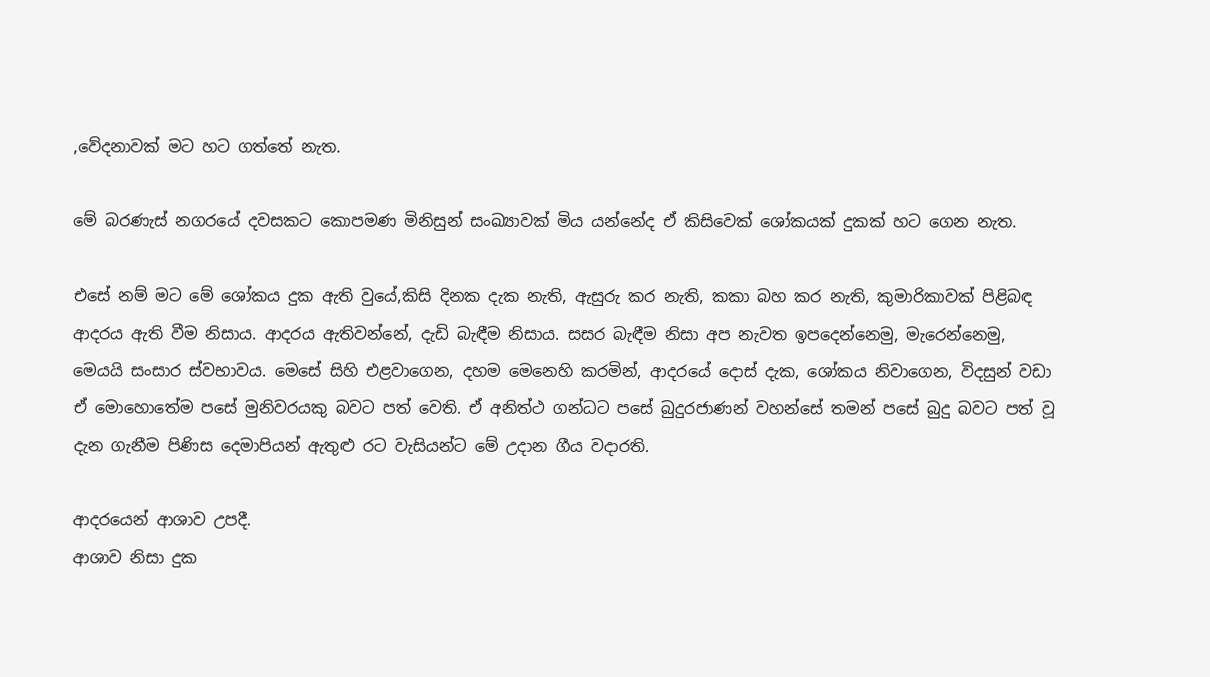,වේදනාවක්‌ මට හට ගත්තේ නැත.

මේ බරණැස්‌ නගරයේ දවසකට කොපමණ මිනිසුන් සංඛ්‍යාවක්‌ මිය යන්නේද ඒ කිසිවෙක්‌ ශෝකයක්‌ දුකක්‌ හට ගෙන නැත.

එසේ නම් මට මේ ශෝකය දුක ඇති වුයේ,කිසි දිනක දැක නැති, ඇසුරු කර නැති, කකා බහ කර නැති, කුමාරිකාවක්‌ පිළිබඳ ආදරය ඇති වීම නිසාය. ආදරය ඇතිවන්නේ, දැඩි බැඳීම නිසාය. සසර බැඳීම නිසා අප නැවත ඉපදෙන්නෙමු, මැරෙන්නෙමු, මෙයයි සංසාර ස්‌වභාවය. මෙසේ සිහි එළවාගෙන, දහම මෙනෙහි කරමින්, ආදරයේ දොස්‌ දැක, ශෝකය නිවාගෙන, විදසුන් වඩා ඒ මොහොතේම පසේ මුනිවරයකු බවට පත් වෙති. ඒ අනිත්ථ ගන්ධට පසේ බුදුරජාණන් වහන්සේ තමන් පසේ බුදු බවට පත් වූ දැන ගැනීම පිණිස දෙමාපියන් ඇතුළු රට වැසියන්ට මේ උදාන ගීය වදාරති.

ආදරයෙන් ආශාව උපදී.
ආශාව නිසා දුක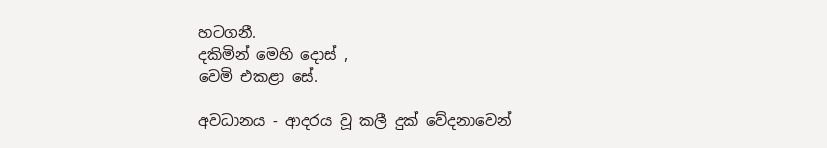හටගනී.
දකිමින් මෙහි දොස්‌ ,
වෙමි එකළා සේ.

අවධානය - ආදරය වූ කලී දුක්‌ වේදනාවෙන්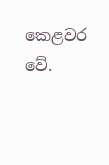කෙළවර වේ.